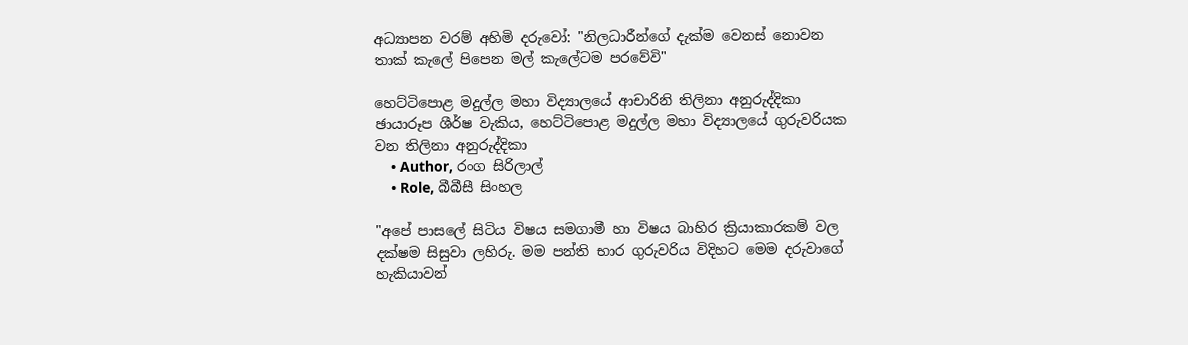අධ්‍යාපන වරම් අහිමි දරුවෝ: "නිලධාරීන්ගේ දැක්ම වෙනස් නොවන තාක් කැලේ පිපෙන මල් කැලේටම පරවේවි"

හෙට්ටිපොළ මදුල්ල මහා විද්‍යාලයේ ආචාරිනි තිලිනා අනුරුද්දිකා
ඡායාරූප ශීර්ෂ වැකිය, හෙට්ටිපොළ මදුල්ල මහා විද්‍යාලයේ ගුරුවරියක වන තිලිනා අනුරුද්දිකා
    • Author, රංග සිරිලාල්
    • Role, බීබීසී සිංහල

"අපේ පාසලේ සිටිය විෂය සමගාමී හා විෂය බාහිර ක්‍රියාකාරකම් වල දක්ෂම සිසුවා ලහිරු. මම පන්ති භාර ගුරුවරිය විදිහට මෙම දරුවාගේ හැකියාවන්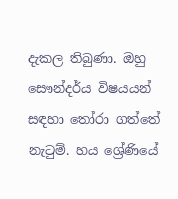දැකල තිබුණා. ඔහු සෞන්දර්ය විෂයයන් සඳහා තෝරා ගත්තේ නැටුම්. හය ශ්‍රේණියේ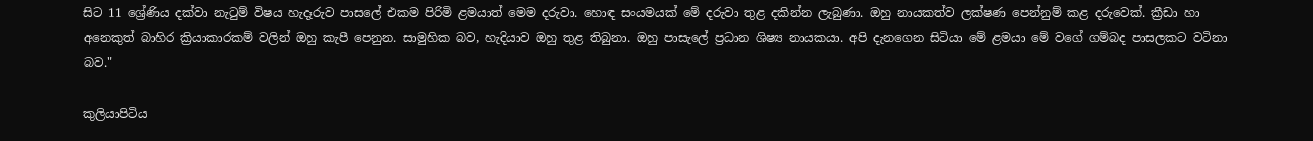සිට 11 ශ්‍රේණිය දක්වා නැටුම් විෂය හැදෑරුව පාසලේ එකම පිරිමි ළමයාත් මෙම දරුවා. හොඳ සංයමයක් මේ දරුවා තුළ දකින්න ලැබුණා. ඔහු නායකත්ව ලක්ෂණ පෙන්නුම් කළ දරුවෙක්. ක්‍රීඩා හා අනෙකුත් බාහිර ක්‍රියාකාරකම් වලින් ඔහු කැපී පෙනුන. සාමුහික බව, හැදියාව ඔහු තුළ තිබුනා. ඔහු පාසැලේ ප්‍රධාන ශිෂ්‍ය නායකයා. අපි දැනගෙන සිටියා මේ ළමයා මේ වගේ ගම්බද පාසලකට වටිනා බව."

කුලියාපිටිය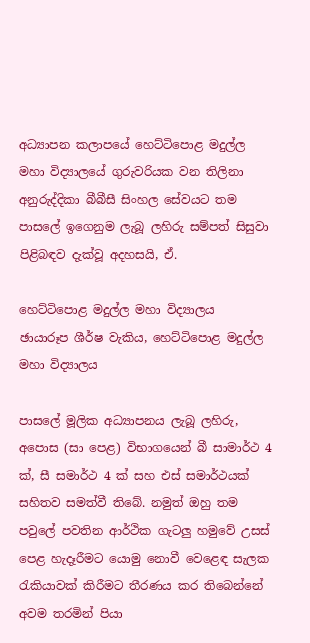අධ්‍යාපන කලාපයේ හෙට්ටිපොළ මදුල්ල මහා විද්‍යාලයේ ගුරුවරියක වන තිලිනා අනුරුද්දිකා බීබීසී සිංහල සේවයට තම පාසලේ ඉගෙනුම ලැබූ ලහිරු සම්පත් සිසුවා පිළිබඳව දැක්වූ අදහසයි, ඒ.

හෙට්ටිපොළ මදුල්ල මහා විද්‍යාලය
ඡායාරූප ශීර්ෂ වැකිය, හෙට්ටිපොළ මදුල්ල මහා විද්‍යාලය

පාසලේ මූලික අධ්‍යාපනය ලැබූ ලහිරු, අපොස (සා පෙළ) විභාගයෙන් බී සාමාර්ථ 4 ක්, සී සමාර්ථ 4 ක් සහ එස් සමාර්ථයක් සහිතව සමත්වී තිබේ. නමුත් ඔහු තම පවුලේ පවතින ආර්ථික ගැටලු හමුවේ උසස් පෙළ හැදෑරීමට යොමු නොවී වෙළෙඳ සැලක රැකියාවක් කිරීමට තීරණය කර තිබෙන්නේ අවම තරමින් පියා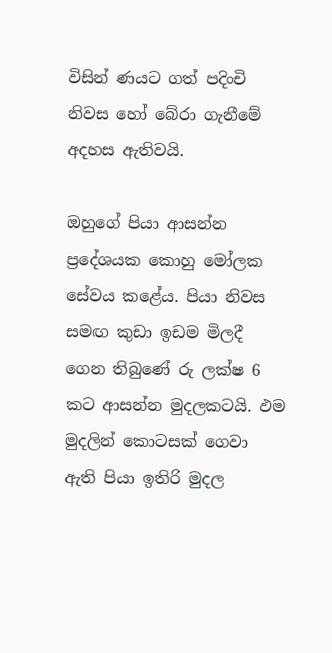විසින් ණයට ගත් පදිංචි නිවස හෝ බේරා ගැනීමේ අදහස ඇතිවයි.

ඔහුගේ පියා ආසන්න ප්‍රදේශයක කොහු මෝලක සේවය කළේය. පියා නිවස සමඟ කුඩා ඉඩම මිලදී ගෙන තිබුණේ රු ලක්ෂ 6 කට ආසන්න මුදලකටයි. ඵම මුදලින් කොටසක් ගෙවා ඇති පියා ඉතිරි මුදල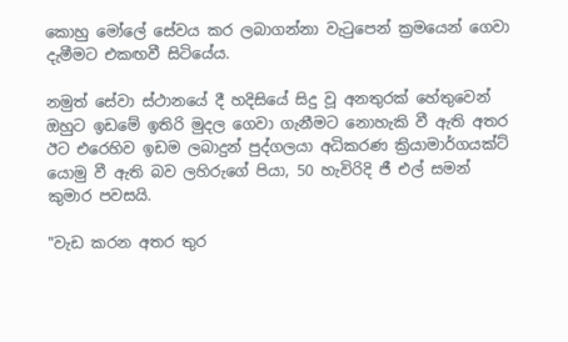කොහු මෝලේ සේවය කර ලබාගන්නා වැටුපෙන් ක්‍රමයෙන් ගෙවා දැමීමට එකඟවී සිටියේය.

නමුත් සේවා ස්ථානයේ දී හදිසියේ සිදු වූ අනතුරක් හේතුවෙන් ඔහුට ඉඩමේ ඉතිරි මුදල ගෙවා ගැනීමට නොහැකි වී ඇති අතර ඊට එරෙහිව ඉඩම ලබාදුන් පුද්ගලයා අධිකරණ ක්‍රියාමාර්ගයක්ට් යොමු වී ඇති බව ලහිරුගේ පියා, 50 හැවිරිදි ජී එල් සමන් කුමාර පවසයි.

"වැඩ කරන අතර තුර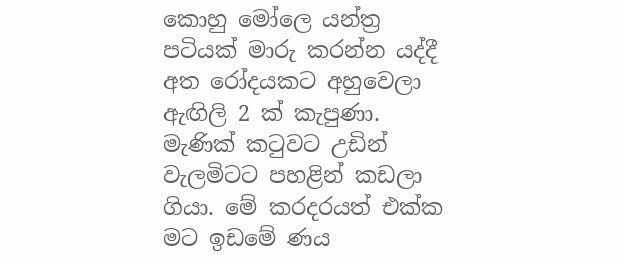කොහු මෝලෙ යන්ත්‍ර පටියක් මාරු කරන්න යද්දී අත රෝදයකට අහුවෙලා ඇඟිලි 2 ක් කැපුණා. මැණික් කටුවට උඩින් වැලමිටට පහළින් කඩලා ගියා. මේ කරදරයත් එක්ක මට ඉඩමේ ණය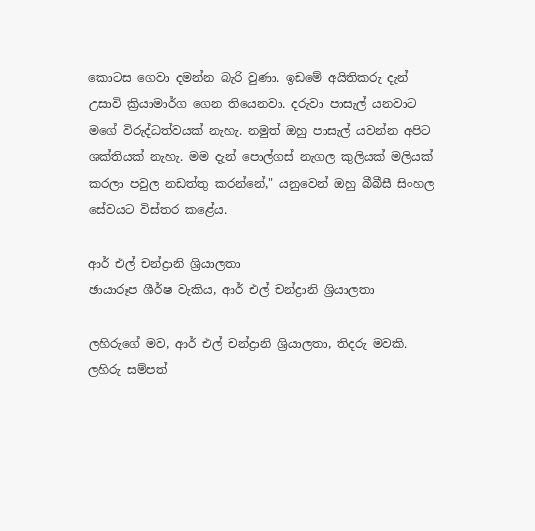කොටස ගෙවා දමන්න බැරි වුණා. ඉඩමේ අයිතිකරු දැන් උසාවි ක්‍රියාමාර්ග ගෙන තියෙනවා. දරුවා පාසැල් යනවාට මගේ විරුද්ධත්වයක් නැහැ. නමුත් ඔහු පාසැල් යවන්න අපිට ශක්තියක් නැහැ. මම දැන් පොල්ගස් නැගල කුලියක් මලියක් කරලා පවුල නඩත්තු කරන්නේ," යනුවෙන් ඔහු බීබීසී සිංහල සේවයට විස්තර කළේය.

ආර් එල් චන්ද්‍රානි ශ්‍රියාලතා
ඡායාරූප ශීර්ෂ වැකිය, ආර් එල් චන්ද්‍රානි ශ්‍රියාලතා

ලහිරුගේ මව, ආර් එල් චන්ද්‍රානි ශ්‍රියාලතා, තිදරු මවකි. ලහිරු සම්පත්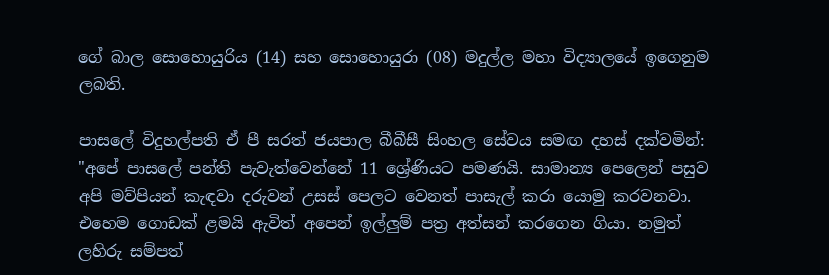ගේ බාල සොහොයුරිය (14) සහ සොහොයුරා (08) මදුල්ල මහා විද්‍යාලයේ ඉගෙනුම ලබති.

පාසලේ විදුහල්පති ඒ පී සරත් ජයපාල බීබීසී සිංහල සේවය සමඟ දහස් දක්වමින්: "අපේ පාසලේ පන්ති පැවැත්වෙන්නේ 11 ශ්‍රේණියට පමණයි. සාමාන්‍ය පෙලෙන් පසුව අපි මව්පියන් කැඳවා දරුවන් උසස් පෙලට වෙනත් පාසැල් කරා යොමු කරවනවා. එහෙම ගොඩක් ළමයි ඇවිත් අපෙන් ඉල්ලුම් පත්‍ර අත්සන් කරගෙන ගියා. නමුත් ලහිරු සම්පත්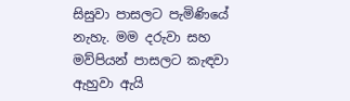සිසුවා පාසලට පැමිණියේ නැහැ. මම දරුවා සහ මව්පියන් පාසලට කැඳවා ඇහුවා ඇයි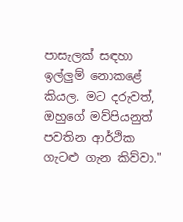පාසැලක් සඳහා ඉල්ලුම් නොකළේ කියල. මට දරුවත්, ඔහුගේ මව්පියනුත් පවතින ආර්ථික ගැටළු ගැන කිව්වා."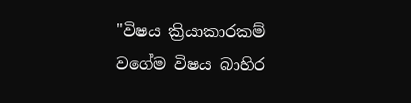"විෂය ක්‍රියාකාරකම් වගේම විෂය බාහිර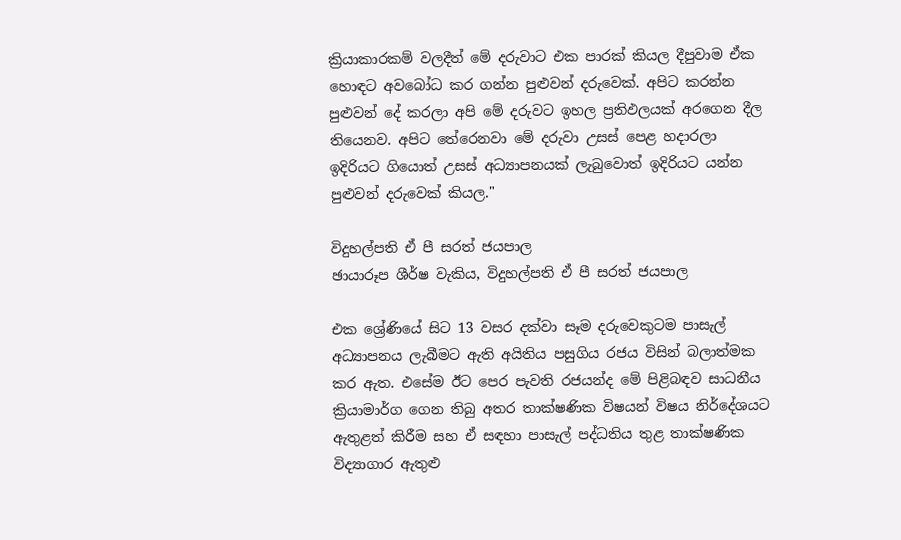ක්‍රියාකාරකම් වලදීත් මේ දරුවාට එක පාරක් කියල දීපුවාම ඒක හොඳට අවබෝධ කර ගන්න පුළුවන් දරුවෙක්. අපිට කරන්න පුළුවන් දේ කරලා අපි මේ දරුවට ඉහල ප්‍රතිඵලයක් අරගෙන දීල තියෙනව. අපිට තේරෙනවා මේ දරුවා උසස් පෙළ හදාරලා ඉදිරියට ගියොත් උසස් අධ්‍යාපනයක් ලැබුවොත් ඉදිරියට යන්න පුළුවන් දරුවෙක් කියල."

විදුහල්පති ඒ පී සරත් ජයපාල
ඡායාරූප ශීර්ෂ වැකිය, විදුහල්පති ඒ පී සරත් ජයපාල

එක ශ්‍රේණියේ සිට 13 වසර දක්වා සෑම දරුවෙකුටම පාසැල් අධ්‍යාපනය ලැබීමට ඇති අයිතිය පසුගිය රජය විසින් බලාත්මක කර ඇත. එසේම ඊට පෙර පැවති රජයන්ද මේ පිළිබඳව සාධනීය ක්‍රියාමාර්ග ගෙන තිබු අතර තාක්ෂණික විෂයන් විෂය නිර්දේශයට ඇතුළත් කිරීම සහ ඒ සඳහා පාසැල් පද්ධතිය තුළ තාක්ෂණික විද්‍යාගාර ඇතුළු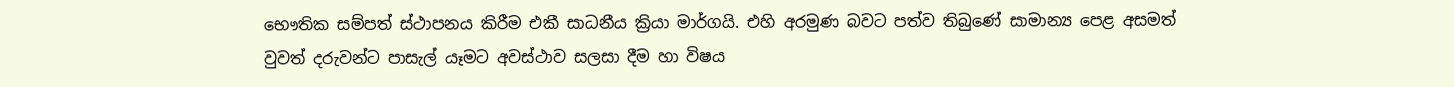භෞතික සම්පත් ස්ථාපනය කිරීම එකී සාධනීය ක්‍රියා මාර්ගයි. එහි අරමුණ බවට පත්ව තිබුණේ සාමාන්‍ය පෙළ අසමත් වුවත් දරුවන්ට පාසැල් යෑමට අවස්ථාව සලසා දීම හා විෂය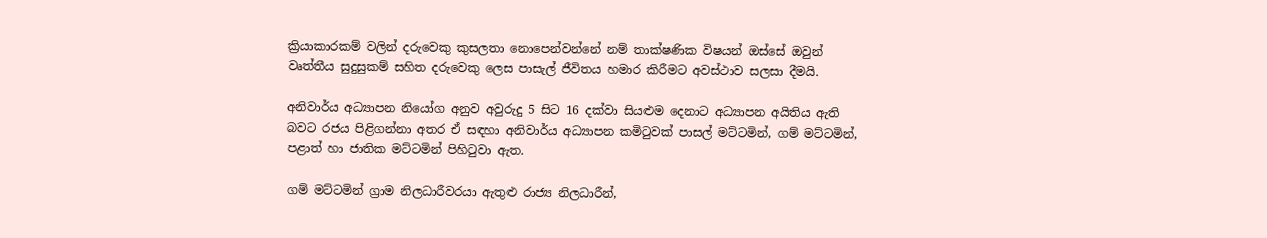ක්‍රියාකාරකම් වලින් දරුවෙකු කුසලතා නොපෙන්වන්නේ නම් තාක්ෂණික විෂයන් ඔස්සේ ඔවුන් වෘත්තීය සුදුසුකම් සහිත දරුවෙකු ලෙස පාසැල් ජීවිතය හමාර කිරීමට අවස්ථාව සලසා දීමයි.

අනිවාර්ය අධ්‍යාපන නියෝග අනුව අවුරුදු 5 සිට 16 දක්වා සියළුම දෙනාට අධ්‍යාපන අයිතිය ඇති බවට රජය පිළිගන්නා අතර ඒ සඳහා අනිවාර්ය අධ්‍යාපන කමිටුවක් පාසල් මට්ටමින්, ගම් මට්ටමින්, පළාත් හා ජාතික මට්ටමින් පිහිටුවා ඇත.

ගම් මට්ටමින් ග්‍රාම නිලධාරීවරයා ඇතුළු රාජ්‍ය නිලධාරීන්,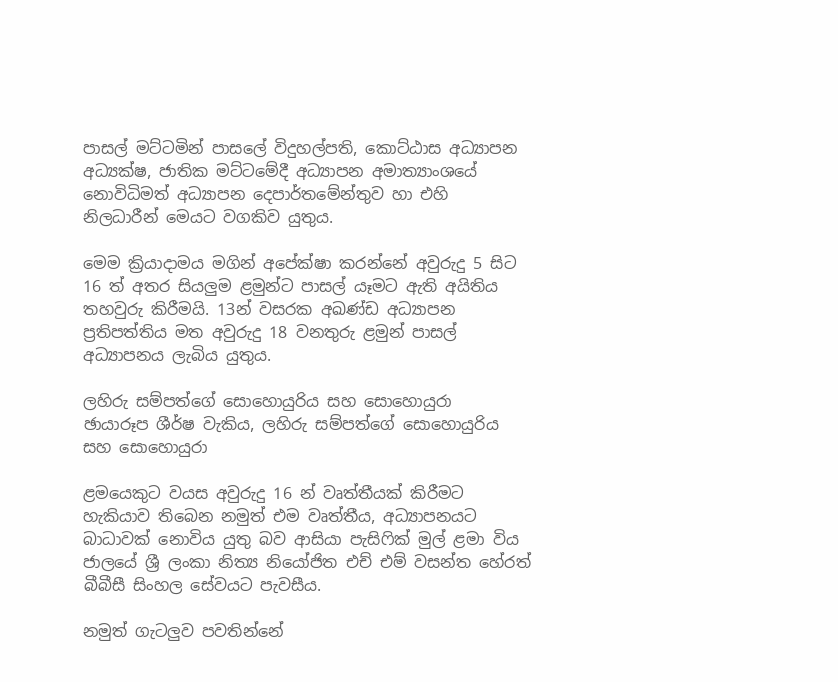පාසල් මට්ටමින් පාසලේ විදුහල්පති, කොට්ඨාස අධ්‍යාපන අධ්‍යක්ෂ, ජාතික මට්ටමේදී අධ්‍යාපන අමාත්‍යාංශයේ නොවිධිමත් අධ්‍යාපන දෙපාර්තමේන්තුව හා එහි නිලධාරීන් මෙයට වගකිව යුතුය.

මෙම ක්‍රියාදාමය මගින් අපේක්ෂා කරන්නේ අවුරුදු 5 සිට 16 ත් අතර සියලුම ළමුන්ට පාසල් යෑමට ඇති අයිතිය තහවුරු කිරීමයි. 13න් වසරක අඛණ්ඩ අධ්‍යාපන ප්‍රතිපත්තිය මත අවුරුදු 18 වනතුරු ළමුන් පාසල් අධ්‍යාපනය ලැබිය යුතුය.

ලහිරු සම්පත්ගේ සොහොයුරිය සහ සොහොයුරා
ඡායාරූප ශීර්ෂ වැකිය, ලහිරු සම්පත්ගේ සොහොයුරිය සහ සොහොයුරා

ළමයෙකුට වයස අවුරුදු 16 න් වෘත්තීයක් කිරීමට හැකියාව තිබෙන නමුත් එම වෘත්තීය, අධ්‍යාපනයට බාධාවක් නොවිය යුතු බව ආසියා පැසිෆික් මුල් ළමා විය ජාලයේ ශ්‍රී ලංකා නිත්‍ය නියෝජිත එච් එම් වසන්ත හේරත් බීබීසී සිංහල සේවයට පැවසීය.

නමුත් ගැටලුව පවතින්නේ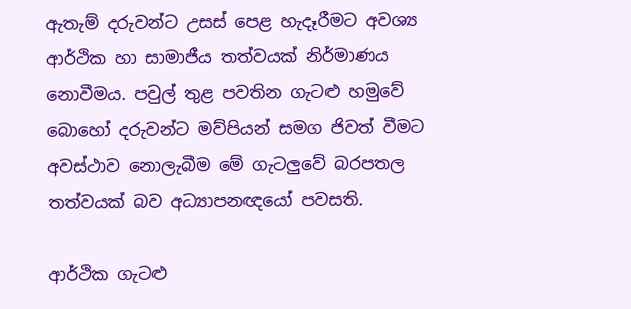ඇතැම් දරුවන්ට උසස් පෙළ හැදෑරීමට අවශ්‍ය ආර්ථික හා සාමාජීය තත්වයක් නිර්මාණය නොවීමය. පවුල් තුළ පවතින ගැටළු හමුවේ බොහෝ දරුවන්ට මව්පියන් සමග ජිවත් වීමට අවස්ථාව නොලැබීම මේ ගැටලුවේ බරපතල තත්වයක් බව අධ්‍යාපනඥයෝ පවසති.

ආර්ථික ගැටළු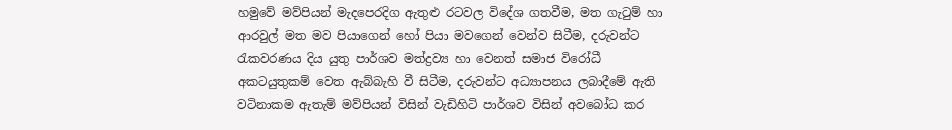හමුවේ මව්පියන් මැදපෙරදිග ඇතුළු රටවල විදේශ ගතවීම, මත ගැටුම් හා ආරවුල් මත මව පියාගෙන් හෝ පියා මවගෙන් වෙන්ව සිටීම, දරුවන්ට රැකවරණය දිය යුතු පාර්ශව මත්ද්‍රව්‍ය හා වෙනත් සමාජ විරෝධී අකටයුතුකම් වෙත ඇබ්බැහි වී සිටීම, දරුවන්ට අධ්‍යාපනය ලබාදීමේ ඇති වටිනාකම ඇතැම් මව්පියන් විසින් වැඩිහිටි පාර්ශව විසින් අවබෝධ කර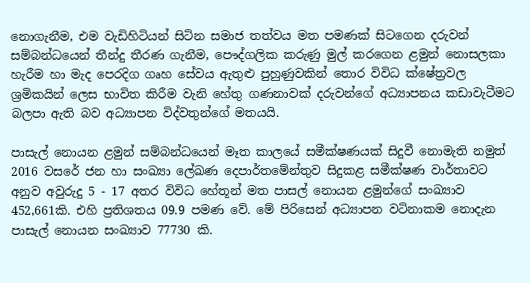නොගැනීම, එම වැඩිහිටියන් සිටින සමාජ තත්වය මත පමණක් සිටගෙන දරුවන් සම්බන්ධයෙන් තීන්දු තීරණ ගැනීම, පෞද්ගලික කරුණු මුල් කරගෙන ළමුන් නොසලකා හැරීම හා මැද පෙරදිග ගෘහ සේවය ඇතුළු පුහුණුවකින් තොර විවිධ ක්ෂේත්‍රවල ශ්‍රමිකයින් ලෙස භාවිත කිරීම වැනි හේතු ගණනාවක් දරුවන්ගේ අධ්‍යාපනය කඩාවැටීමට බලපා ඇති බව අධ්‍යාපන විද්වතුන්ගේ මතයයි.

පාසැල් නොයන ළමුන් සම්බන්ධයෙන් මෑත කාලයේ සමීක්ෂණයක් සිදුවී නොමැති නමුත් 2016 වසරේ ජන හා සංඛ්‍යා ලේඛණ දෙපාර්තමේන්තුව සිදුකළ සමීක්ෂණ වාර්තාවට අනුව අවුරුදු 5 - 17 අතර විවිධ හේතූන් මත පාසල් නොයන ළමුන්ගේ සංඛ්‍යාව 452,661කි. එහි ප්‍රතිශතය 09.9 පමණ වේ. මේ පිරිසෙන් අධ්‍යාපන වටිනාකම නොදැන පාසැල් නොයන සංඛ්‍යාව 77730 කි.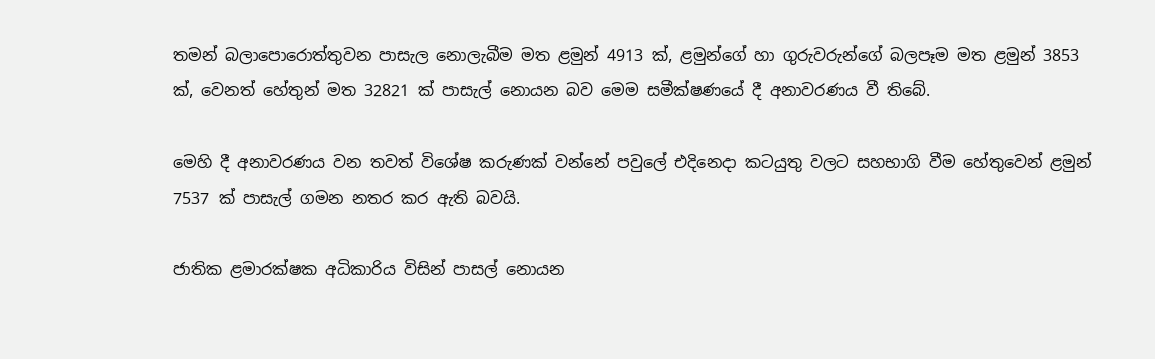තමන් බලාපොරොත්තුවන පාසැල නොලැබීම මත ළමුන් 4913 ක්, ළමුන්ගේ හා ගුරුවරුන්ගේ බලපෑම මත ළමුන් 3853 ක්, වෙනත් හේතුන් මත 32821 ක් පාසැල් නොයන බව මෙම සමීක්ෂණයේ දී අනාවරණය වී තිබේ.

මෙහි දී අනාවරණය වන තවත් විශේෂ කරුණක් වන්නේ පවුලේ එදිනෙදා කටයුතු වලට සහභාගි වීම හේතුවෙන් ළමුන් 7537 ක් පාසැල් ගමන නතර කර ඇති බවයි.

ජාතික ළමාරක්ෂක අධිකාරිය විසින් පාසල් නොයන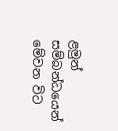ළමුන් සම්බන්ධයෙන් මේවන විට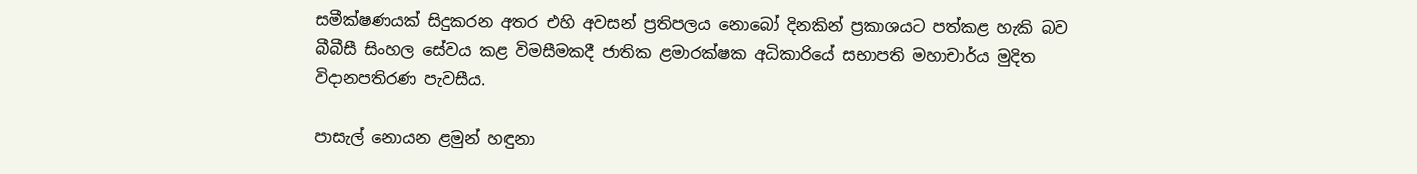සමීක්ෂණයක් සිදුකරන අතර එහි අවසන් ප්‍රතිපලය නොබෝ දිනකින් ප්‍රකාශයට පත්කළ හැකි බව බීබීසී සිංහල සේවය කළ විමසීමකදී ජාතික ළමාරක්ෂක අධිකාරියේ සභාපති මහාචාර්ය මුදිත විදානපතිරණ පැවසීය.

පාසැල් නොයන ළමුන් හඳුනා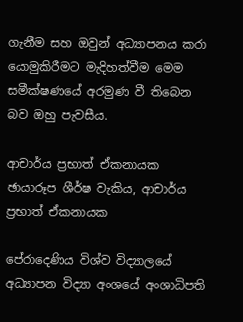ගැනීම සහ ඔවුන් අධ්‍යාපනය කරා යොමුකිරීමට මැදිහත්වීම මෙම සමීක්ෂණයේ අරමුණ වී තිබෙන බව ඔහු පැවසීය.

ආචාර්ය ප්‍රභාත් ඒකනායක
ඡායාරූප ශීර්ෂ වැකිය, ආචාර්ය ප්‍රභාත් ඒකනායක

පේරාදෙණිය විශ්ව විද්‍යාලයේ අධ්‍යාපන විද්‍යා අංශයේ අංශාධිපති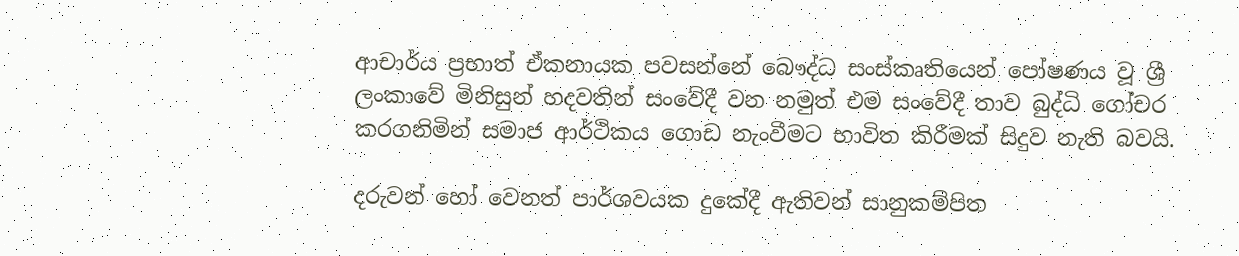ආචාර්ය ප්‍රභාත් ඒකනායක පවසන්නේ බෞද්ධ සංස්කෘතියෙන් පෝෂණය වූ ශ්‍රී ලංකාවේ මිනිසුන් හදවතින් සංවේදී වන නමුත් එම සංවේදී තාව බුද්ධි ගෝචර කරගනිමින් සමාජ ආර්ථිකය ගොඩ නැංවීමට භාවිත කිරීමක් සිදුව නැති බවයි.

දරුවන් හෝ වෙනත් පාර්ශවයක දුකේදී ඇතිවන් සානුකම්පිත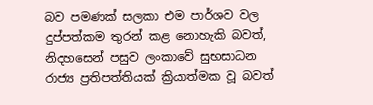බව පමණක් සලකා එම පාර්ශව වල දුප්පත්කම තුරන් කළ නොහැකි බවත්, නිදහසෙන් පසුව ලංකාවේ සුභසාධන රාජ්‍ය ප්‍රතිපත්තියක් ක්‍රියාත්මක වූ බවත්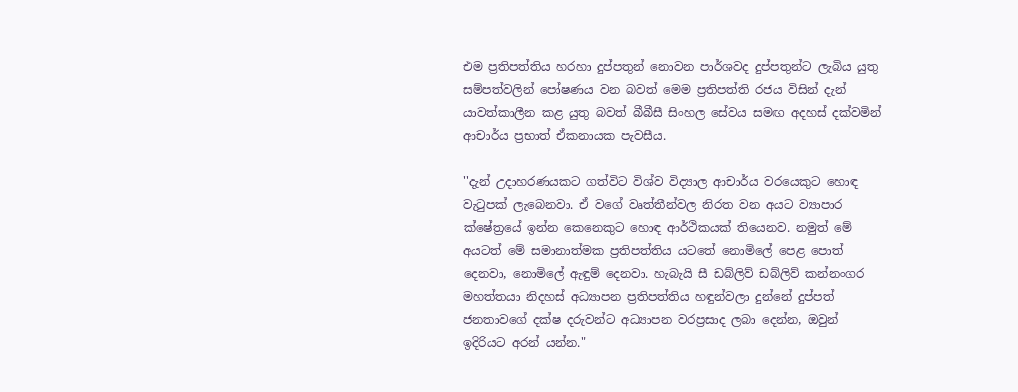එම ප්‍රතිපත්තිය හරහා දුප්පතුන් නොවන පාර්ශවද දුප්පතුන්ට ලැබිය යුතු සම්පත්වලින් පෝෂණය වන බවත් මෙම ප්‍රතිපත්ති රජය විසින් දැන් යාවත්කාලීන කළ යුතු බවත් බීබීසී සිංහල සේවය සමඟ අදහස් දක්වමින් ආචාර්ය ප්‍රභාත් ඒකනායක පැවසීය.

''දැන් උදාහරණයකට ගත්විට විශ්ව විද්‍යාල ආචාර්ය වරයෙකුට හොඳ වැටුපක් ලැබෙනවා. ඒ වගේ වෘත්තීන්වල නිරත වන අයට ව්‍යාපාර ක්ෂේත්‍රයේ ඉන්න කෙනෙකුට හොඳ ආර්ථිකයක් තියෙනව. නමුත් මේ අයටත් මේ සමානාත්මක ප්‍රතිපත්තිය යටතේ නොමිලේ පෙළ පොත් දෙනවා, නොමිලේ ඇඳුම් දෙනවා. හැබැයි සී ඩබ්ලිව් ඩබ්ලිව් කන්නංගර මහත්තයා නිදහස් අධ්‍යාපන ප්‍රතිපත්තිය හඳුන්වලා දුන්නේ දුප්පත් ජනතාවගේ දක්ෂ දරුවන්ට අධ්‍යාපන වරප්‍රසාද ලබා දෙන්න, ඔවුන් ඉදිරියට අරන් යන්න."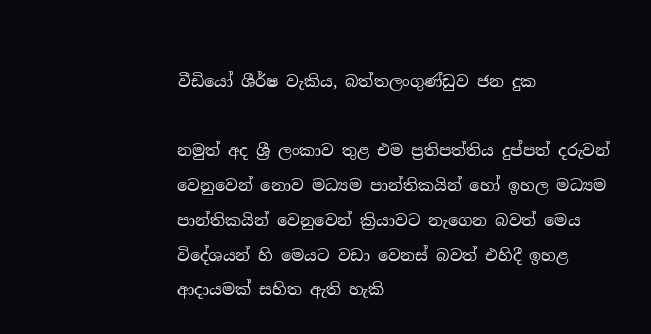වීඩියෝ ශීර්ෂ වැකිය, බත්තලංගුණ්ඩුව ජන දුක

නමුත් අද ශ්‍රී ලංකාව තුළ එම ප්‍රතිපත්තිය දුප්පත් දරුවන් වෙනුවෙන් නොව මධ්‍යම පාන්තිකයින් හෝ ඉහල මධ්‍යම පාන්තිකයින් වෙනුවෙන් ක්‍රියාවට නැගෙන බවත් මෙය විදේශයන් හි මෙයට වඩා වෙනස් බවත් එහිදී ඉහළ ආදායමක් සහිත ඇති හැකි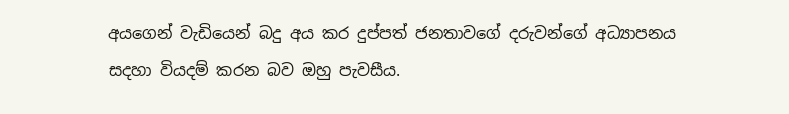අයගෙන් වැඩියෙන් බදු අය කර දුප්පත් ජනතාවගේ දරුවන්ගේ අධ්‍යාපනය සදහා වියදම් කරන බව ඔහු පැවසීය.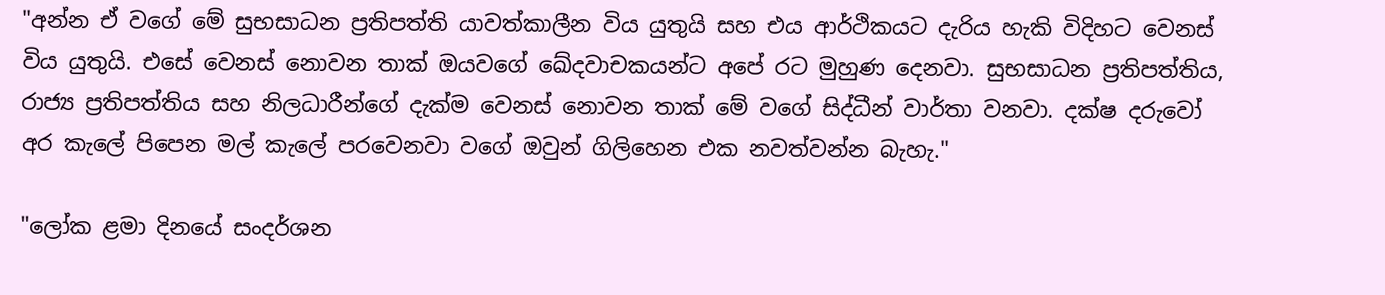"අන්න ඒ වගේ මේ සුභසාධන ප්‍රතිපත්ති යාවත්කාලීන විය යුතුයි සහ එය ආර්ථිකයට දැරිය හැකි විදිහට වෙනස් විය යුතුයි. එසේ වෙනස් නොවන තාක් ඔයවගේ ඛේදවාචකයන්ට අපේ රට මුහුණ දෙනවා. සුභසාධන ප්‍රතිපත්තිය, රාජ්‍ය ප්‍රතිපත්තිය සහ නිලධාරීන්ගේ දැක්ම වෙනස් නොවන තාක් මේ වගේ සිද්ධීන් වාර්තා වනවා. දක්ෂ දරුවෝ අර කැලේ පිපෙන මල් කැලේ පරවෙනවා වගේ ඔවුන් ගිලිහෙන එක නවත්වන්න බැහැ."

"ලෝක ළමා දිනයේ සංදර්ශන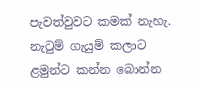පැවත්වුවට කමක් නැහැ. නැටුම් ගැයුම් කලාට ළමුන්ට කන්න බොන්න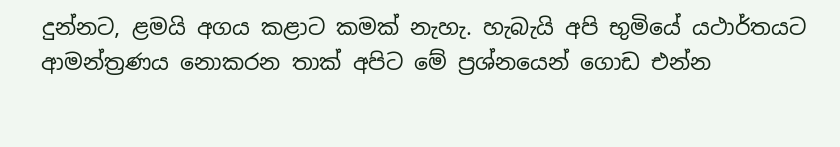දුන්නට, ළමයි අගය කළාට කමක් නැහැ. හැබැයි අපි භුමියේ යථාර්තයට ආමන්ත්‍රණය නොකරන තාක් අපිට මේ ප්‍රශ්නයෙන් ගොඩ එන්න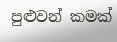පුළුවන් කමක්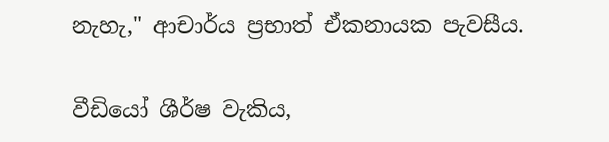නැහැ," ආචාර්ය ප්‍රභාත් ඒකනායක පැවසීය.

වීඩියෝ ශීර්ෂ වැකිය,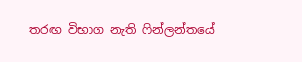තරඟ විභාග නැති ෆින්ලන්තයේ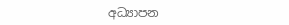අධ්‍යාපන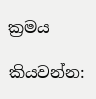ක්‍රමය

කියවන්න: